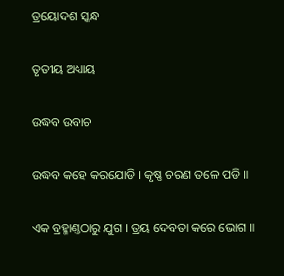ତ୍ରୟୋଦଶ ସ୍କନ୍ଧ

ତୃତୀୟ ଅଧ୍ୟାୟ

ଉଦ୍ଧବ ଉବାଚ

ଉଦ୍ଧବ କହେ କରଯୋଡି । କୃଷ୍ଣ ଚରଣ ତଳେ ପଡି ॥

ଏକ ବ୍ରହ୍ମାଣ୍ତଠାରୁ ଯୁଗ । ତ୍ରୟ ଦେବତା କରେ ଭୋଗ ॥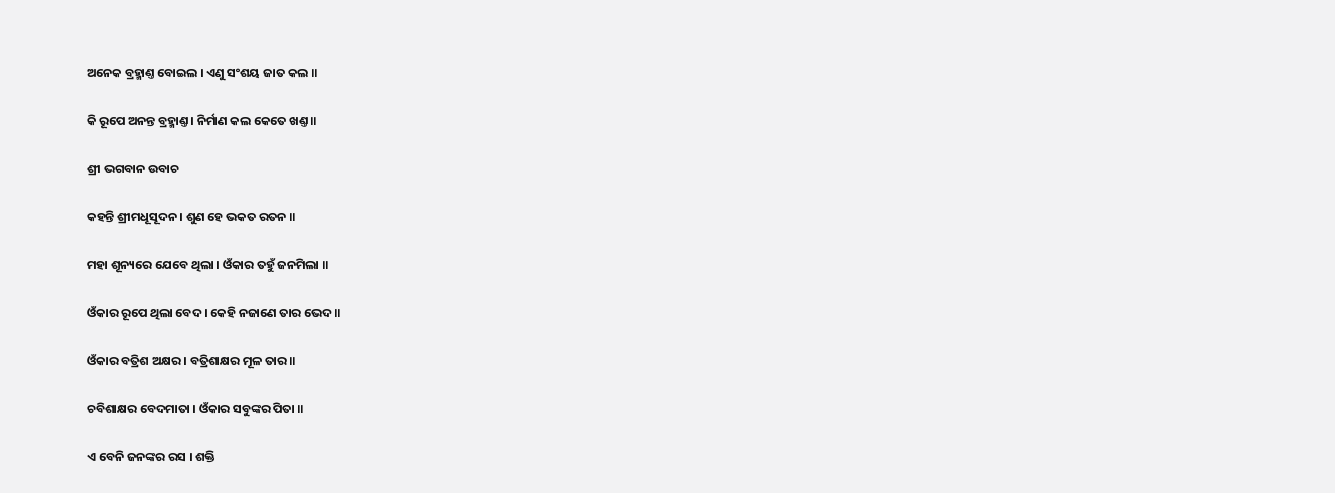ଅନେକ ବ୍ରହ୍ମାଣ୍ତ ବୋଇଲ । ଏଣୁ ସଂଶୟ ଜାତ କଲ ॥

କି ରୂପେ ଅନନ୍ତ ବ୍ରହ୍ମାଣ୍ତ । ନିର୍ମାଣ କଲ କେତେ ଖଣ୍ତ ॥

ଶ୍ରୀ ଭଗବାନ ଉବାଚ

କହନ୍ତି ଶ୍ରୀମଧୂସୂଦନ । ଶୁଣ ହେ ଭକତ ରତନ ॥

ମହା ଶୂନ୍ୟରେ ଯେବେ ଥିଲା । ଓଁକାର ତହୁଁ ଜନମିଲା ॥

ଓଁକାର ରୂପେ ଥିଲା ବେଦ । କେହି ନଜାଣେ ତାର ଭେଦ ॥

ଓଁକାର ବତ୍ରିଶ ଅକ୍ଷର । ବତ୍ରିଶାକ୍ଷର ମୂଳ ତାର ॥

ଚବିଶାକ୍ଷର ବେଦମାତା । ଓଁକାର ସବୁଙ୍କର ପିତା ॥

ଏ ବେନି ଜନଙ୍କର ରସ । ଶକ୍ତି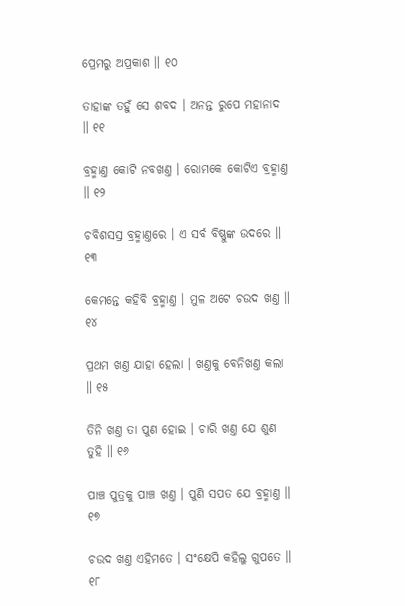ପ୍ରେମରୁ ଅପ୍ରକାଶ ॥ ୧୦

ତାହାଙ୍କ ତହୁଁ ସେ ଶବଦ । ଅନନ୍ତ ରୁପେ ମହାନାଦ ॥ ୧୧

ବ୍ରହ୍ମାଣ୍ତ କୋଟି ନବଖଣ୍ତ । ରୋମକେ କୋଟିଏ ବ୍ରହ୍ମାଣ୍ତ ॥ ୧୨

ଚବିଶସସ୍ର ବ୍ରହ୍ମାଣ୍ତରେ । ଏ ସର୍ବ ବିଷ୍ଣୁଙ୍କ ଉଦରେ ॥ ୧୩

କେମନ୍ତେ କହିବି ବ୍ରହ୍ମାଣ୍ତ । ମୁଳ ଅଟେ ଚଉଦ ଖଣ୍ତ ॥ ୧୪

ପ୍ରଥମ ଖଣ୍ତ ଯାହା ହେଲା । ଖଣ୍ତକୁ ବେନିଖଣ୍ତ କଲା ॥ ୧୫

ତିନି ଖଣ୍ତ ତା ପୁଣ ହୋଇ । ଚାରି ଖଣ୍ତ ଯେ ଶୁଣ ତୁହି ॥ ୧୬

ପାଞ୍ଚ ପୁତ୍ରକୁ ପାଞ୍ଚ ଖଣ୍ତ । ପୁଣି ସପତ ଯେ ବ୍ରହ୍ମାଣ୍ତ ॥ ୧୭

ଚଉଦ ଖଣ୍ତ ଏହିମତେ । ସଂକ୍ଷେପି କହିଲୁ ଗୁପତେ ॥ ୧୮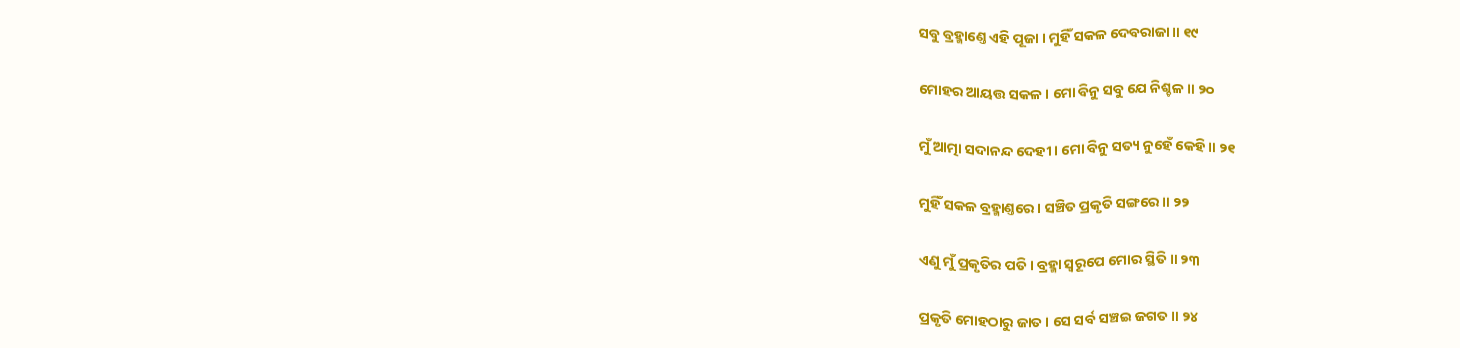ସବୁ ବ୍ରହ୍ମାଣ୍ତେ ଏହି ପୂଜା । ମୁହିଁ ସକଳ ଦେବରାଜା ॥ ୧୯

ମୋହର ଆୟତ୍ତ ସକଳ । ମୋ ବିନୁ ସବୁ ଯେ ନିଶ୍ଚଳ ॥ ୨୦

ମୁଁ ଆତ୍ମା ସଦାନନ୍ଦ ଦେହୀ । ମୋ ବିନୁ ସତ୍ୟ ନୁହେଁ କେହି ॥ ୨୧

ମୁହିଁ ସକଳ ବ୍ରହ୍ମାଣ୍ତରେ । ସଞ୍ଚିତ ପ୍ରକୃତି ସଙ୍ଗରେ ॥ ୨୨

ଏଣୁ ମୁଁ ପ୍ରକୃତିର ପତି । ବ୍ରହ୍ମା ସ୍ୱରୂପେ ମୋର ସ୍ଥିତି ॥ ୨୩

ପ୍ରକୃତି ମୋହଠାରୁ ଜାତ । ସେ ସର୍ବ ସଞ୍ଚଇ ଜଗତ ॥ ୨୪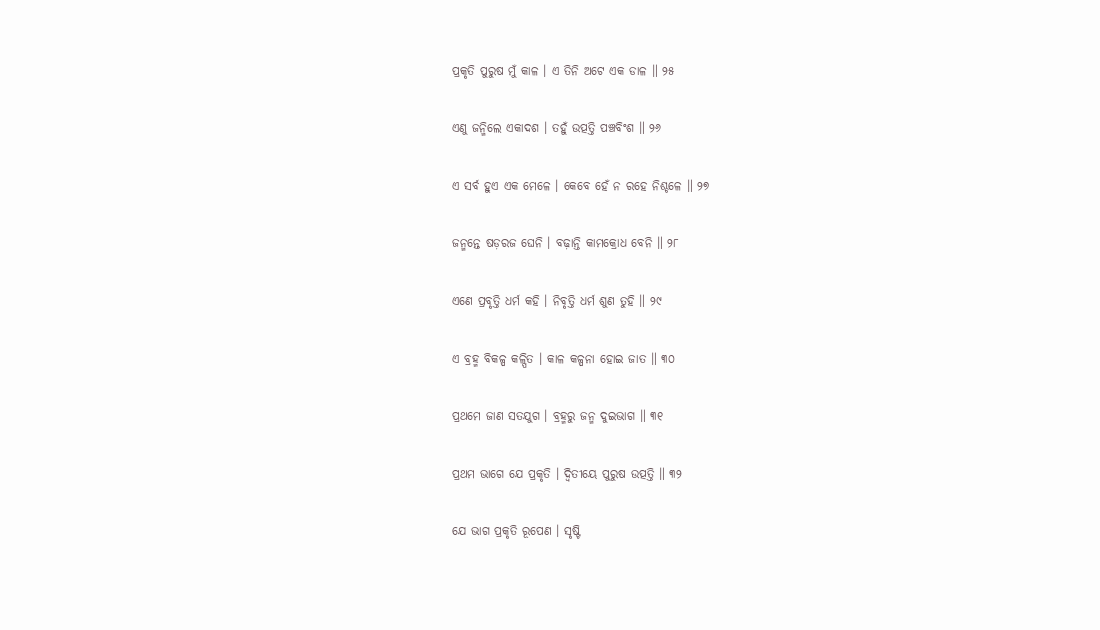ପ୍ରକୃତି ପୁରୁଷ ମୁଁ କାଳ । ଏ ତିନି ଅଟେ ଏକ ଡାଳ ॥ ୨୫

ଏଣୁ ଜନ୍ମିଲେ ଏକାଦଶ । ତହୁଁ ଉତ୍ପତ୍ତି ପଞ୍ଚବିଂଶ ॥ ୨୬

ଏ ସର୍ବ ହୁଏ ଏକ ମେଳେ । କେବେ ହେଁ ନ ରହେ ନିଶ୍ଚଳେ ॥ ୨୭

ଜନ୍ମନ୍ତେ ଷଡ଼ରଜ ଘେନି । ବଢ଼ାନ୍ତି କାମକ୍ରୋଧ ବେନି ॥ ୨୮

ଏଣେ ପ୍ରବୃତ୍ତି ଧର୍ମ କହି । ନିବୃତ୍ତି ଧର୍ମ ଶୁଣ ତୁହି ॥ ୨୯

ଏ ବ୍ରହ୍ମ ବିକଳ୍ପ କଳ୍ପିତ । କାଳ କଳ୍ପନା ହୋଇ ଜାତ ॥ ୩୦

ପ୍ରଥମେ ଜାଣ ସତଯୁଗ । ବ୍ରହ୍ମରୁ ଜନ୍ମ ଦୁଇଭାଗ ॥ ୩୧

ପ୍ରଥମ ଭାଗେ ଯେ ପ୍ରକୃତି । ଦ୍ୱିତୀୟେ ପୁରୁଷ ଉତ୍ପତ୍ତି ॥ ୩୨

ଯେ ଭାଗ ପ୍ରକୃତି ରୂପେଣ । ସୃଷ୍ଟି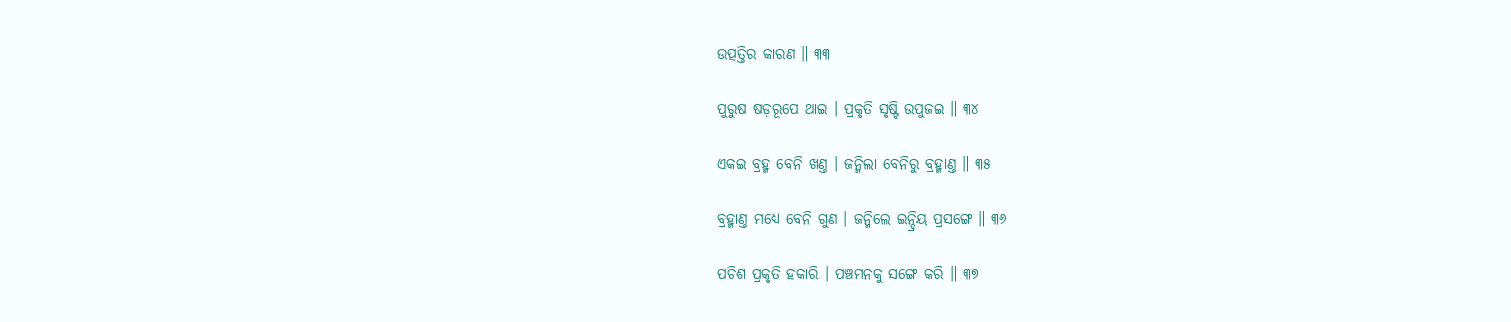ଉତ୍ପତ୍ତିର କାରଣ ॥ ୩୩

ପୁରୁଷ ଷଡ଼ରୂପେ ଥାଇ । ପ୍ରକୃତି ସୃଷ୍ଟି ଉପୁଜଇ ॥ ୩୪

ଏକଇ ବ୍ରହ୍ମ ବେନି ଖଣ୍ତ । ଜନ୍ମିଲା ବେନିରୁ ବ୍ରହ୍ମାଣ୍ତ ॥ ୩୫

ବ୍ରହ୍ମାଣ୍ତ ମଧ୍ୟେ ବେନି ଗୁଣ । ଜନ୍ମିଲେ ଇନ୍ଦ୍ରିୟ ପ୍ରସଙ୍ଗେ ॥ ୩୬

ପଚିଶ ପ୍ରକୃତି ହକାରି । ପଞ୍ଚମନକୁ ସଙ୍ଗେ କରି ॥ ୩୭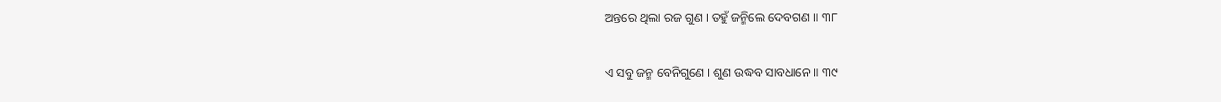ଅନ୍ତରେ ଥିଲା ରଜ ଗୁଣ । ତହୁଁ ଜନ୍ମିଲେ ଦେବଗଣ ॥ ୩୮

ଏ ସବୁ ଜନ୍ମ ବେନିଗୁଣେ । ଶୁଣ ଉଦ୍ଧବ ସାବଧାନେ ॥ ୩୯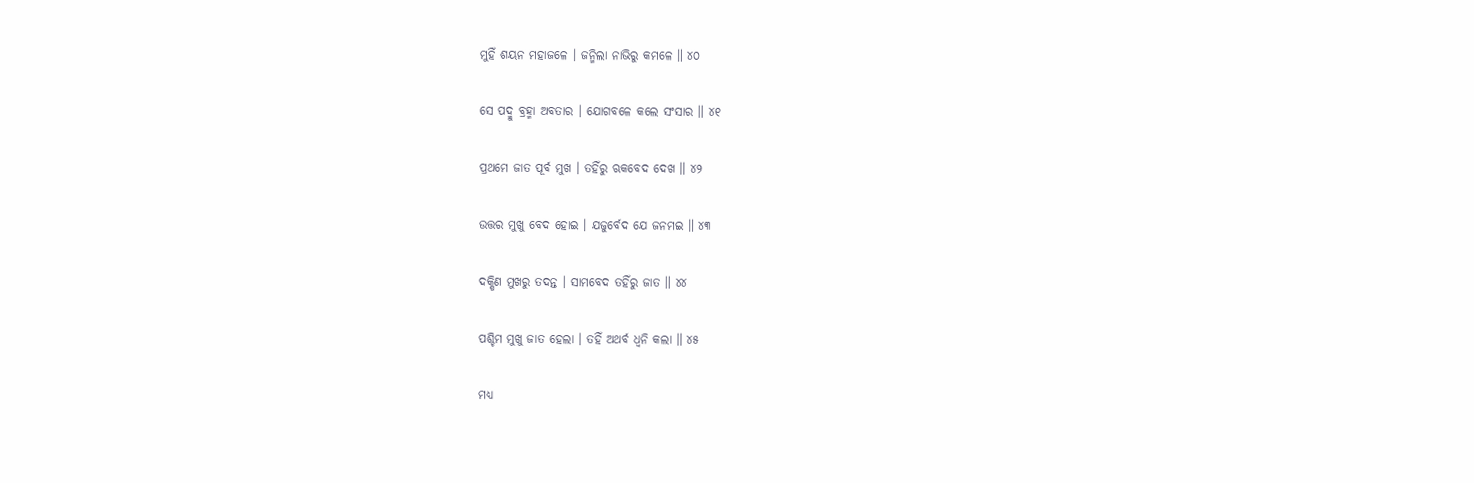ମୁହିଁ ଶୟନ ମହାଜଳେ । ଜନ୍ମିଲା ନାଭିରୁ କମଳେ ॥ ୪୦

ସେ ପଦ୍ମୁ ବ୍ରହ୍ମା ଅବତାର । ଯୋଗବଳେ କଲେ ସଂସାର ॥ ୪୧

ପ୍ରଥମେ ଜାତ ପୂର୍ବ ମୁଖ । ତହିଁରୁ ଋକବେଦ ଦେଖ ॥ ୪୨

ଉତ୍ତର ମୁଖୁ ବେଦ ହୋଇ । ଯଜୁର୍ବେଦ ଯେ ଜନମଇ ॥ ୪୩

ଦକ୍ଷିଣ ମୁଖରୁ ତଦନ୍ତ । ସାମବେଦ ତହିଁରୁ ଜାତ ॥ ୪୪

ପଶ୍ଚିମ ମୁଖୁ ଜାତ ହେଲା । ତହିଁ ଅଥର୍ବ ଧ୍ୱନି କଲା ॥ ୪୫

ମଧ୍ୟ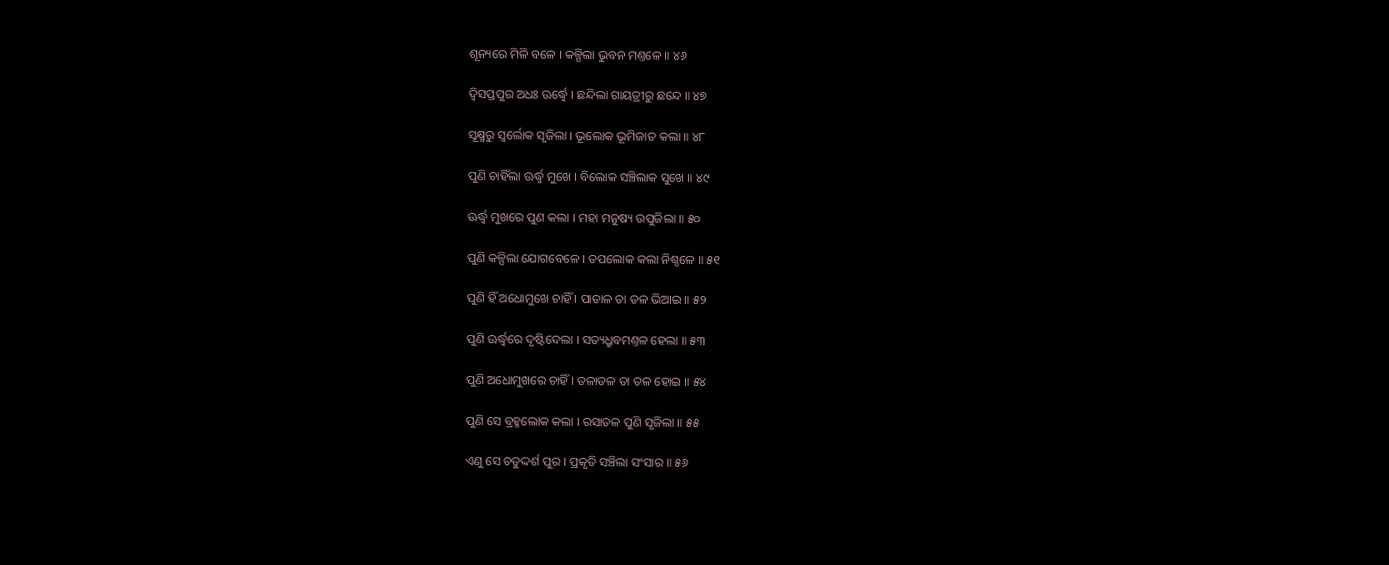ଶୂନ୍ୟରେ ମିଳି ବଳେ । କଳ୍ପିଲା ଭୁବନ ମଣ୍ତଳେ ॥ ୪୬

ଦ୍ୱିସପ୍ତପୁର ଅଧଃ ଊର୍ଦ୍ଧ୍ୱେ । ଛନ୍ଦିଲା ଗାୟତ୍ରୀରୁ ଛନ୍ଦେ ॥ ୪୭

ସୂକ୍ଷ୍ମରୁ ସ୍ୱର୍ଲୋକ ସୃଜିଲା । ଭୂଲୋକ ଭୂମିଜାତ କଲା ॥ ୪୮

ପୁଣି ଚାହିଁଲା ଊର୍ଦ୍ଧ୍ୱ ମୁଖେ । ବିଲୋକ ସଞ୍ଚିଲାକ ସୁଖେ ॥ ୪୯

ଊର୍ଦ୍ଧ୍ୱ ମୁଖରେ ପୁଣ କଲା । ମହା ମନୁଷ୍ୟ ଉପୁଜିଲା ॥ ୫୦

ପୁଣି କଳ୍ପିଲା ଯୋଗବେଳେ । ତପଲୋକ କଲା ନିଶ୍ଚଳେ ॥ ୫୧

ପୁଣି ହିଁ ଅଧୋମୁଖେ ଚାହିଁ । ପାତାଳ ତା ତଳ ଭିଆଇ ॥ ୫୨

ପୁଣି ଊର୍ଦ୍ଧ୍ୱରେ ଦୃଷ୍ଟିଦେଲା । ସତ୍ୟଧ୍ରୁବମଣ୍ତଳ ହେଲା ॥ ୫୩

ପୁଣି ଅଧୋମୁଖରେ ଚାହିଁ । ତଳାତଳ ତା ତଳ ହୋଇ ॥ ୫୪

ପୁଣି ସେ ବ୍ରହ୍ମଲୋକ କଲା । ରସାତଳ ପୁଣି ସୃଜିଲା ॥ ୫୫

ଏଣୁ ସେ ଚତୁଦ୍ଦର୍ଶ ପୁର । ପ୍ରକୃତି ସଞ୍ଚିଲା ସଂସାର ॥ ୫୬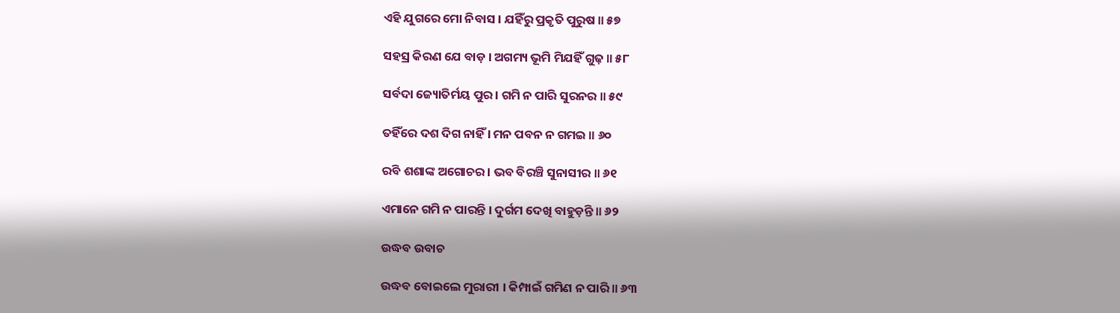ଏହି ଯୁଗରେ ମୋ ନିବାସ । ଯହିଁରୁ ପ୍ରକୃତି ପୁରୁଷ ॥ ୫୭

ସହସ୍ର କିରଣ ଯେ ବାଡ଼ । ଅଗମ୍ୟ ଭୂମି ମିଯହିଁ ଗୁଢ଼ ॥ ୫୮

ସର୍ବଦା ଜ୍ୟୋତିର୍ମୟ ପୁର । ଗମି ନ ପାରି ସୁରନର ॥ ୫୯

ତହିଁରେ ଦଶ ଦିଗ ନାହିଁ । ମନ ପବନ ନ ଗମଇ ॥ ୬୦

ରବି ଶଶାଙ୍କ ଅଗୋଚର । ଭବ ବିରଞ୍ଚି ସୁନାସୀର ॥ ୬୧

ଏମାନେ ଗମି ନ ପାରନ୍ତି । ଦୁର୍ଗମ ଦେଖି ବାହୁଡ଼ନ୍ତି ॥ ୬୨

ଉଦ୍ଧବ ଉବାଚ

ଉଦ୍ଧବ ବୋଇଲେ ମୁରାରୀ । କିମ୍ପାଇଁ ଗମିଣ ନ ପାରି ॥ ୬୩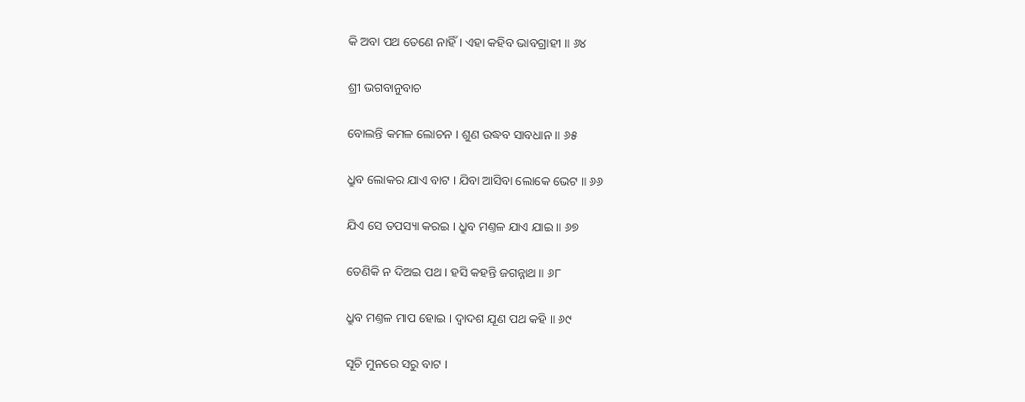କି ଅବା ପଥ ତେଣେ ନାହିଁ । ଏହା କହିବ ଭାବଗ୍ରାହୀ ॥ ୬୪

ଶ୍ରୀ ଭଗବାନୁବାଚ

ବୋଲନ୍ତି କମଳ ଲୋଚନ । ଶୁଣ ଉଦ୍ଧବ ସାବଧାନ ॥ ୬୫

ଧ୍ରୁବ ଲୋକର ଯାଏ ବାଟ । ଯିବା ଆସିବା ଲୋକେ ଭେଟ ॥ ୬୬

ଯିଏ ସେ ତପସ୍ୟା କରଇ । ଧ୍ରୁବ ମଣ୍ତଳ ଯାଏ ଯାଇ ॥ ୬୭

ତେଣିକି ନ ଦିଅଇ ପଥ । ହସି କହନ୍ତି ଜଗନ୍ନାଥ ॥ ୬୮

ଧ୍ରୁବ ମଣ୍ତଳ ମାପ ହୋଇ । ଦ୍ୱାଦଶ ଯୂଣ ପଥ କହି ॥ ୬୯

ସୂଚି ମୁନରେ ସରୁ ବାଟ ।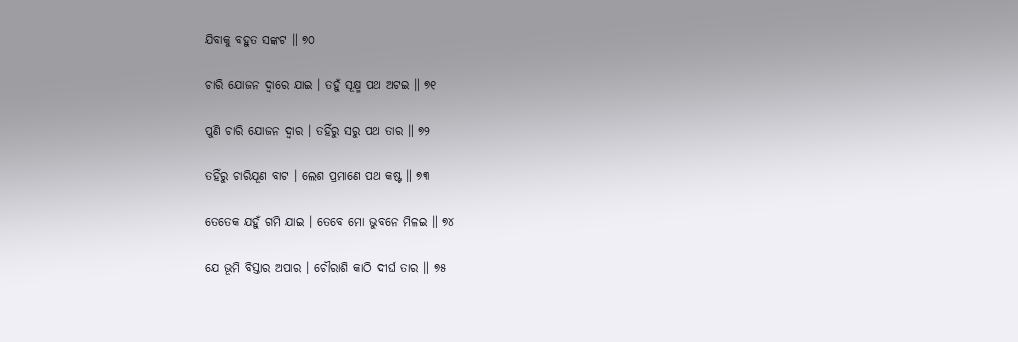ଯିବାକୁ ବହୁତ ସଙ୍କଟ ॥ ୭୦

ଚାରି ଯୋଜନ ଦ୍ୱାରେ ଯାଇ । ତହୁଁ ସୂକ୍ଷ୍ମ ପଥ ଅଟଇ ॥ ୭୧

ପୁଣି ଚାରି ଯୋଜନ ଦ୍ୱାର । ତହିଁରୁ ସରୁ ପଥ ତାର ॥ ୭୨

ତହିଁରୁ ଚାରିଯୂଣ ବାଟ । ଲେଶ ପ୍ରମାଣେ ପଥ କଷ୍ଟ ॥ ୭୩

ତେତେକ ଯହୁଁ ଗମି ଯାଇ । ତେବେ ମୋ ଭୁବନେ ମିଳଇ ॥ ୭୪

ଯେ ଭୂମି ବିସ୍ତାର ଅପାର । ଚୌରାଶି କାଠି ଦୀର୍ଘ ତାର ॥ ୭୫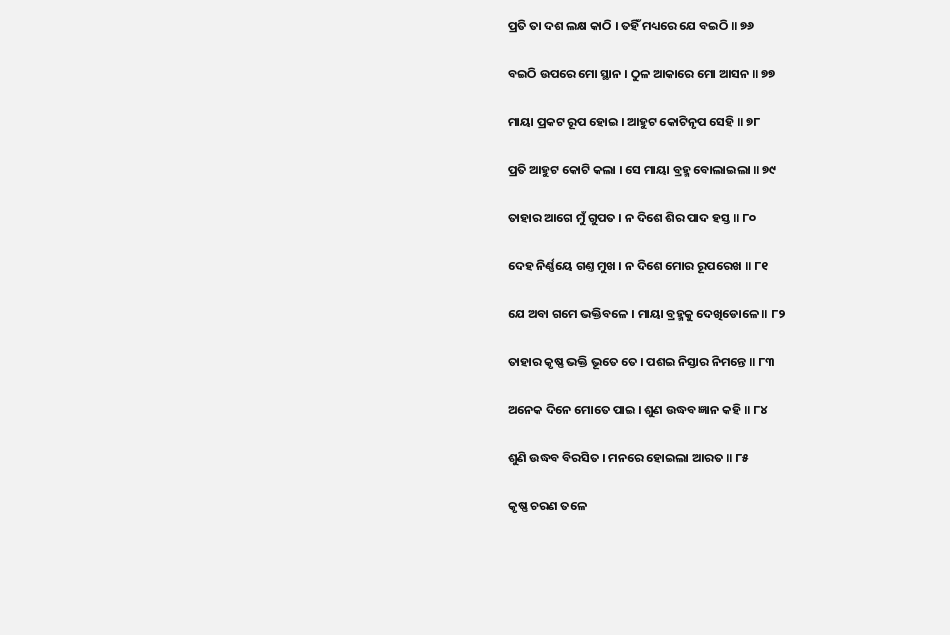ପ୍ରତି ତା ଦଶ ଲକ୍ଷ କାଠି । ତହିଁ ମଧ୍ୟରେ ଯେ ବଇଠି ॥ ୭୬

ବଇଠି ଉପରେ ମୋ ସ୍ଥାନ । ଠୁଳ ଆକାରେ ମୋ ଆସନ ॥ ୭୭

ମାୟା ପ୍ରକଟ ରୂପ ହୋଇ । ଆହୁଟ କୋଟିନୃପ ସେହି ॥ ୭୮

ପ୍ରତି ଆହୁଟ କୋଟି କଲା । ସେ ମାୟା ବ୍ରହ୍ମ ବୋଲାଇଲା ॥ ୭୯

ତାହାର ଆଗେ ମୁଁ ଗୁପତ । ନ ଦିଶେ ଶିର ପାଦ ହସ୍ତ ॥ ୮୦

ଦେହ ନିର୍ଣ୍ଣୟେ ଗଣ୍ତ ମୁଖ । ନ ଦିଶେ ମୋର ରୂପରେଖ ॥ ୮୧

ଯେ ଅବା ଗମେ ଭକ୍ତିବଳେ । ମାୟା ବ୍ରହ୍ମକୁ ଦେଖିଡୋଳେ ॥ ୮୨

ତାହାର କୃଷ୍ଣ ଭକ୍ତି ଭୂତେ ତେ । ପଶଇ ନିସ୍ତାର ନିମନ୍ତେ ॥ ୮୩

ଅନେକ ଦିନେ ମୋତେ ପାଇ । ଶୁଣ ଉଦ୍ଧବ ଜ୍ଞାନ କହି ॥ ୮୪

ଶୁଣି ଉଦ୍ଧବ ବିରସିତ । ମନରେ ହୋଇଲା ଆରତ ॥ ୮୫

କୃଷ୍ଣ ଚରଣ ତଳେ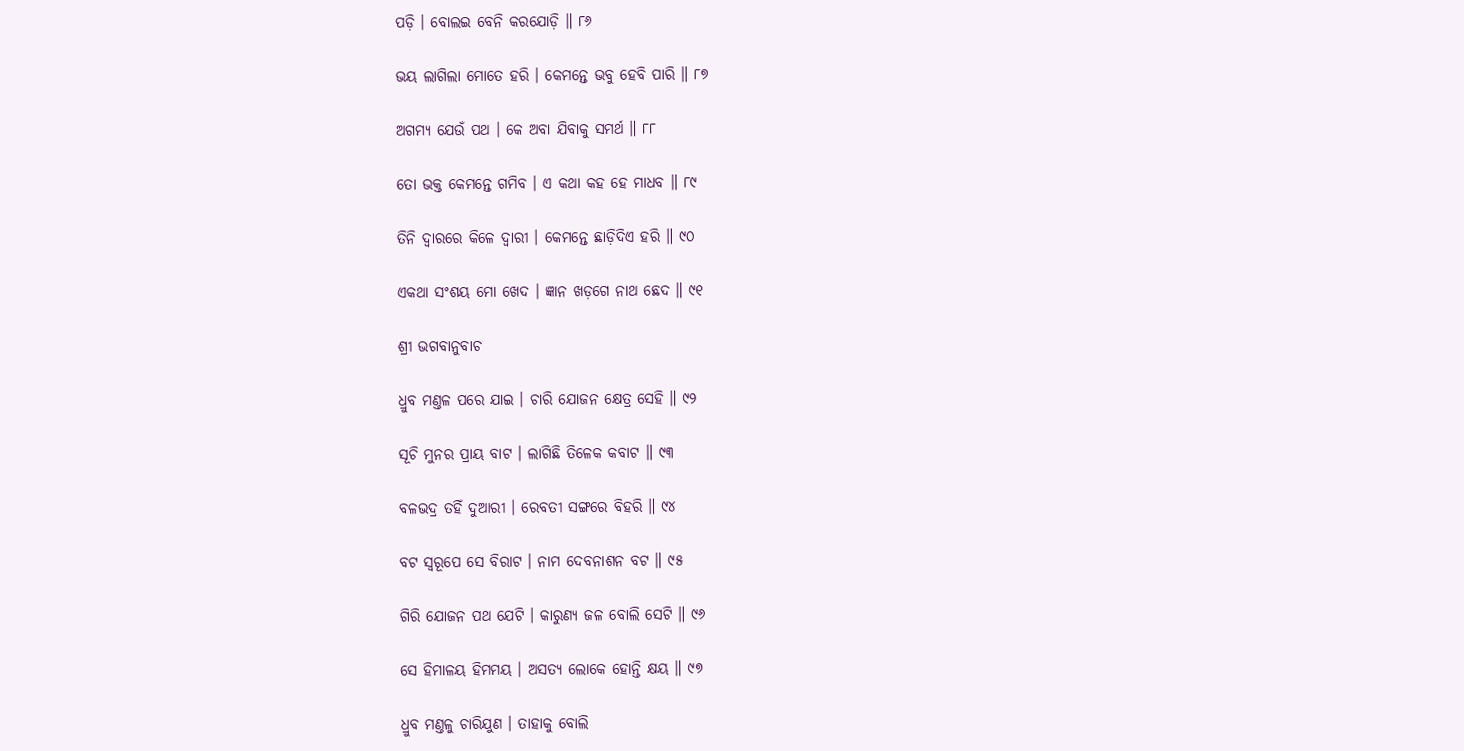ପଡ଼ି । ବୋଲଇ ବେନି କରଯୋଡ଼ି ॥ ୮୬

ଭୟ ଲାଗିଲା ମୋତେ ହରି । କେମନ୍ତେ ଭବୁ ହେବି ପାରି ॥ ୮୭

ଅଗମ୍ୟ ଯେଉଁ ପଥ । କେ ଅବା ଯିବାକୁ ସମର୍ଥ ॥ ୮୮

ତୋ ଭକ୍ତ କେମନ୍ତେ ଗମିବ । ଏ କଥା କହ ହେ ମାଧବ ॥ ୮୯

ତିନି ଦ୍ୱାରରେ କିଳେ ଦ୍ୱାରୀ । କେମନ୍ତେ ଛାଡ଼ିଦିଏ ହରି ॥ ୯୦

ଏକଥା ସଂଶୟ ମୋ ଖେଦ । ଜ୍ଞାନ ଖଡ଼ଗେ ନାଥ ଛେଦ ॥ ୯୧

ଶ୍ରୀ ଭଗବାନୁବାଚ

ଧ୍ରୁବ ମଣ୍ତଳ ପରେ ଯାଇ । ଚାରି ଯୋଜନ କ୍ଷେତ୍ର ସେହି ॥ ୯୨

ସୂଚି ମୁନର ପ୍ରାୟ ବାଟ । ଲାଗିଛି ତିଳେକ କବାଟ ॥ ୯୩

ବଳଭଦ୍ର ତହିଁ ଦୁଆରୀ । ରେବତୀ ସଙ୍ଗରେ ବିହରି ॥ ୯୪

ବଟ ସ୍ୱରୂପେ ସେ ବିରାଟ । ନାମ ଦେବନାଶନ ବଟ ॥ ୯୫

ଗିରି ଯୋଜନ ପଥ ଯେଟି । କାରୁଣ୍ୟ ଜଳ ବୋଲି ସେଟି ॥ ୯୬

ସେ ହିମାଳୟ ହିମମୟ । ଅସତ୍ୟ ଲୋକେ ହୋନ୍ତି କ୍ଷୟ ॥ ୯୭

ଧ୍ରୁବ ମଣ୍ତଳୁ ଚାରିଯୁଣ । ତାହାକୁ ବୋଲି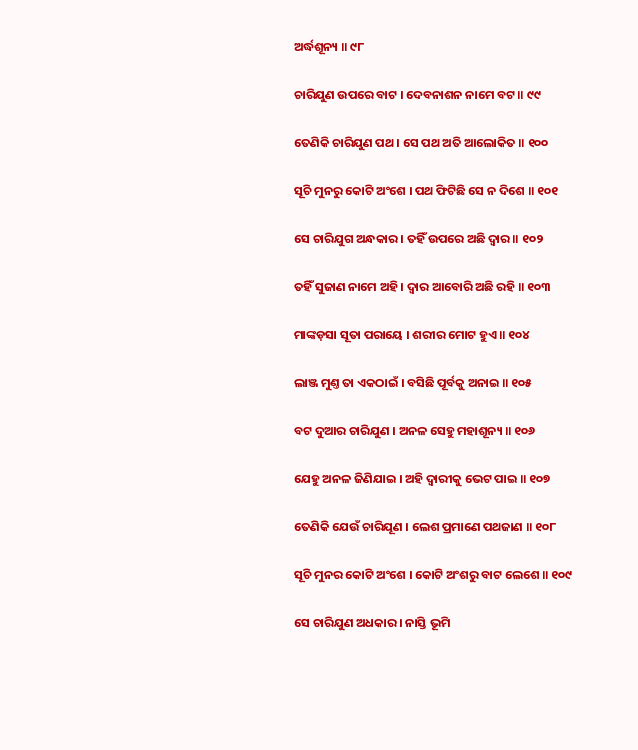ଅର୍ଦ୍ଧଶୂନ୍ୟ ॥ ୯୮

ଚାରିଯୁଣ ଉପରେ ବାଟ । ଦେବନାଶନ ନାମେ ବଟ ॥ ୯୯

ତେଣିକି ଚାରିଯୁଣ ପଥ । ସେ ପଥ ଅତି ଆଲୋକିତ ॥ ୧୦୦

ସୂଚି ମୁନରୁ କୋଟି ଅଂଶେ । ପଥ ଫିଟିଛି ସେ ନ ଦିଶେ ॥ ୧୦୧

ସେ ଚାରିଯୁଗ ଅନ୍ଧକାର । ତହିଁ ଉପରେ ଅଛି ଦ୍ୱାର ॥ ୧୦୨

ତହିଁ ସୁଜାଣ ନାମେ ଅହି । ଦ୍ୱାର ଆବୋରି ଅଛି ରହି ॥ ୧୦୩

ମାଙ୍କଡ଼ସା ସୂତା ପରାୟେ । ଶରୀର ମୋଟ ହୁଏ ॥ ୧୦୪

ଲାଞ୍ଜ ମୁଣ୍ତ ତା ଏକଠାଇଁ । ବସିଛି ପୂର୍ବକୁ ଅନାଇ ॥ ୧୦୫

ବଟ ଦୁଆର ଚାରିଯୁଣ । ଅନଳ ସେହୁ ମହାଶୂନ୍ୟ ॥ ୧୦୬

ଯେହୁ ଅନଳ ଜିଣିଯାଇ । ଅହି ଦ୍ୱାରୀକୁ ଭେଟ ପାଇ ॥ ୧୦୭

ତେଣିକି ଯେଉଁ ଚାରିଯୂଣ । ଲେଶ ପ୍ରମାଣେ ପଥଜାଣ ॥ ୧୦୮

ସୂଚି ମୁନର କୋଟି ଅଂଶେ । କୋଟି ଅଂଶରୁ ବାଟ ଲେଶେ ॥ ୧୦୯

ସେ ଚାରିଯୁଣ ଅଧକାର । ନାସ୍ତି ଭୂମି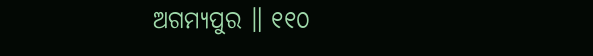ଅଗମ୍ୟପୁର ॥ ୧୧୦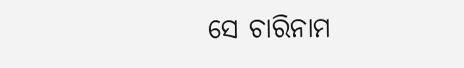ସେ ଚାରିନାମ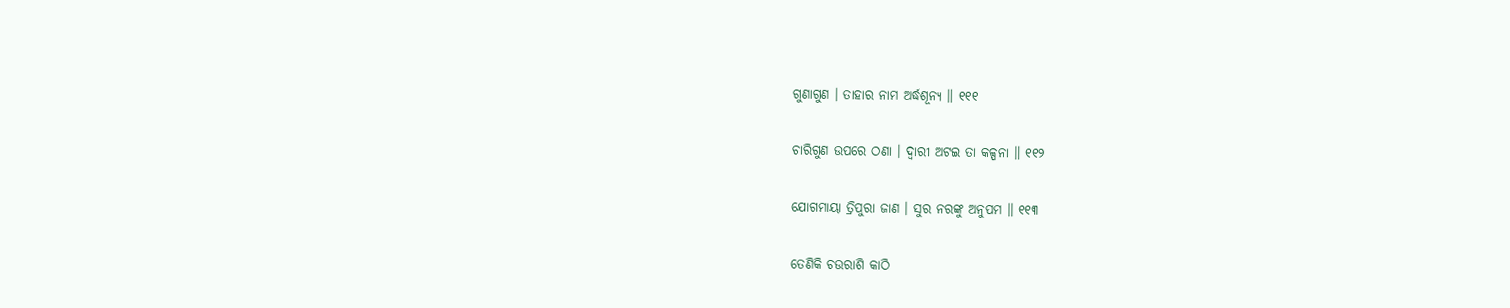ଗୁଣାଗୁଣ । ତାହାର ନାମ ଅର୍ଦ୍ଧଶୂନ୍ୟ ॥ ୧୧୧

ଚାରିଗୁଣ ଉପରେ ଠଣା । ଦ୍ୱାରୀ ଅଟଇ ତା କଳ୍ପନା ॥ ୧୧୨

ଯୋଗମାୟା ତ୍ରିପୁରା ଜାଣ । ସୁର ନରଙ୍କୁ ଅନୁପମ ॥ ୧୧୩

ତେଣିକି ଚଉରାଶି କାଠି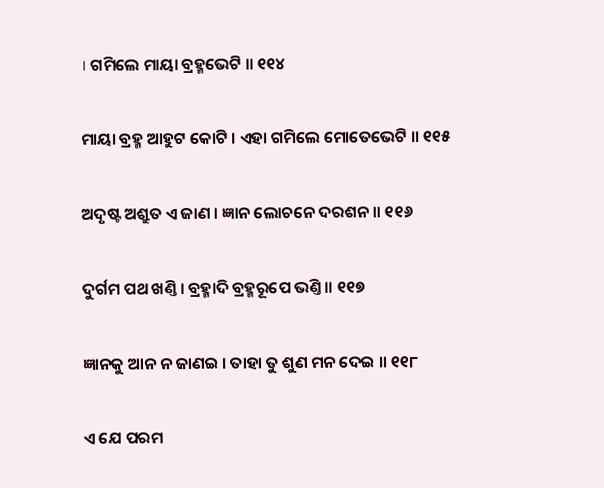। ଗମିଲେ ମାୟା ବ୍ରହ୍ମଭେଟି ॥ ୧୧୪

ମାୟା ବ୍ରହ୍ମ ଆହୁଟ କୋଟି । ଏହା ଗମିଲେ ମୋତେଭେଟି ॥ ୧୧୫

ଅଦୃଷ୍ଟ ଅଶ୍ରୁତ ଏ ଜାଣ । ଜ୍ଞାନ ଲୋଚନେ ଦରଶନ ॥ ୧୧୬

ଦୁର୍ଗମ ପଥ ଖଣ୍ତି । ବ୍ରହ୍ମାଦି ବ୍ରହ୍ମରୂପେ ଭଣ୍ତି ॥ ୧୧୭

ଜ୍ଞାନକୁ ଆନ ନ ଜାଣଇ । ତାହା ତୁ ଶୁଣ ମନ ଦେଇ ॥ ୧୧୮

ଏ ଯେ ପରମ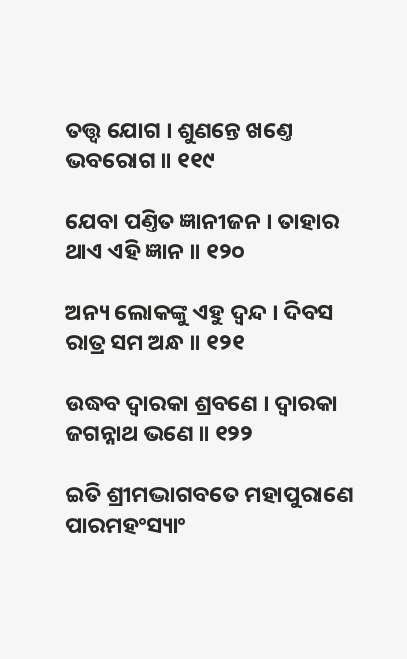ତତ୍ତ୍ୱ ଯୋଗ । ଶୁଣନ୍ତେ ଖଣ୍ତେ ଭବରୋଗ ॥ ୧୧୯

ଯେବା ପଣ୍ତିତ ଜ୍ଞାନୀଜନ । ତାହାର ଥାଏ ଏହି ଜ୍ଞାନ ॥ ୧୨୦

ଅନ୍ୟ ଲୋକଙ୍କୁ ଏହୁ ଦ୍ୱନ୍ଦ । ଦିବସ ରାତ୍ର ସମ ଅନ୍ଧ ॥ ୧୨୧

ଉଦ୍ଧବ ଦ୍ୱାରକା ଶ୍ରବଣେ । ଦ୍ୱାରକା ଜଗନ୍ନାଥ ଭଣେ ॥ ୧୨୨

ଇତି ଶ୍ରୀମଦ୍ଭାଗବତେ ମହାପୁରାଣେ ପାରମହଂସ୍ୟାଂ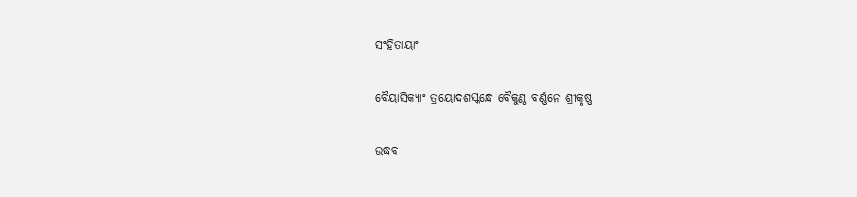ସଂହିତାୟାଂ

ବୈୟାସିକ୍ୟାଂ ତ୍ରୟୋଦଶସ୍କନ୍ଧେ ବୈକୁଣ୍ଠ ବର୍ଣ୍ଣନେ ଶ୍ରୀକୃଷ୍ଣ

ଉଦ୍ଧବ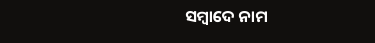ସମ୍ବାଦେ ନାମ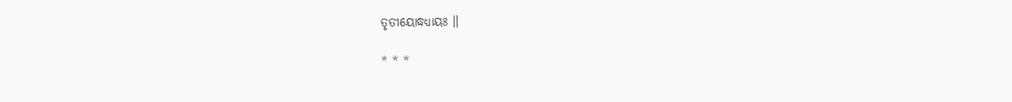ତୃତୀୟୋଦ୍ଧଧ୍ୟାୟଃ ॥

* * *